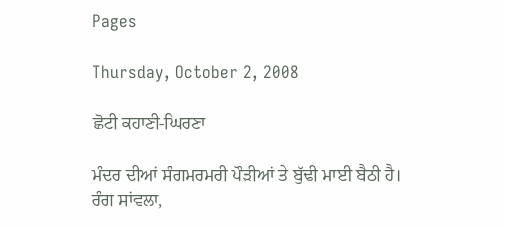Pages

Thursday, October 2, 2008

ਛੋਟੀ ਕਹਾਣੀ-ਘਿਰਣਾ

ਮੰਦਰ ਦੀਆਂ ਸੰਗਮਰਮਰੀ ਪੌੜੀਆਂ ਤੇ ਬੁੱਢੀ ਮਾਈ ਬੈਠੀ ਹੈ। ਰੰਗ ਸਾਂਵਲਾ,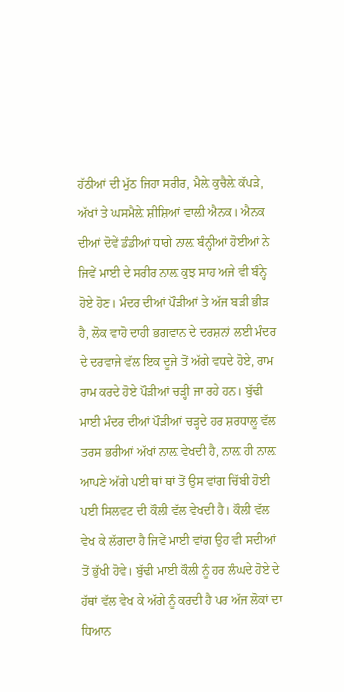ਹੱਠੀਆਂ ਦੀ ਮੁੱਠ ਜਿਹਾ ਸਰੀਰ, ਮੈਲ਼ੇ ਕੁਚੈਲ਼ੇ ਕੱਪੜੇ, ਅੱਖਾਂ ਤੇ ਘਸਮੈਲ਼ੇ ਸ਼ੀਸ਼ਿਆਂ ਵਾਲ਼ੀ ਐਨਕ। ਐਨਕ ਦੀਆਂ ਦੋਵੇਂ ਡੰਡੀਆਂ ਧਾਗੇ ਨਾਲ਼ ਬੰਨ੍ਹੀਆਂ ਹੋਈਆਂ ਨੇ ਜਿਵੇਂ ਮਾਈ ਦੇ ਸਰੀਰ ਨਾਲ਼ ਕੁਝ ਸਾਹ ਅਜੇ ਵੀ ਬੰਨ੍ਹੇ ਹੋਏ ਹੋਣ। ਮੰਦਰ ਦੀਆਂ ਪੌੜੀਆਂ ਤੇ ਅੱਜ ਬੜੀ ਭੀੜ ਹੈ, ਲੋਕ ਵਾਹੋ ਦਾਹੀ ਭਗਵਾਨ ਦੇ ਦਰਸ਼ਨਾਂ ਲਈ ਮੰਦਰ ਦੇ ਦਰਵਾਜੇ ਵੱਲ ਇਕ ਦੂਜੇ ਤੋਂ ਅੱਗੇ ਵਧਦੇ ਹੋਏ, ਰਾਮ ਰਾਮ ਕਰਦੇ ਹੋਏ ਪੌੜੀਆਂ ਚੜ੍ਹੀ ਜਾ ਰਹੇ ਹਨ। ਬੁੱਢੀ ਮਾਈ ਮੰਦਰ ਦੀਆਂ ਪੌੜੀਆਂ ਚੜ੍ਹਦੇ ਹਰ ਸ਼ਰਧਾਲੂ ਵੱਲ ਤਰਸ ਭਰੀਆਂ ਅੱਖਾਂ ਨਾਲ਼ ਵੇਖਦੀ ਹੈ, ਨਾਲ਼ ਹੀ ਨਾਲ਼ ਆਪਣੇ ਅੱਗੇ ਪਈ ਥਾਂ ਥਾਂ ਤੋਂ ਉਸ ਵਾਂਗ ਚਿੱਬੀ ਹੋਈ ਪਈ ਸਿਲਵਟ ਦੀ ਕੌਲੀ ਵੱਲ ਵੇਖਦੀ ਹੈ। ਕੌਲੀ ਵੱਲ ਵੇਖ ਕੇ ਲੱਗਦਾ ਹੈ ਜਿਵੇਂ ਮਾਈ ਵਾਂਗ ਉਹ ਵੀ ਸਦੀਆਂ ਤੋਂ ਭੁੱਖੀ ਹੋਵੇ। ਬੁੱਢੀ ਮਾਈ ਕੌਲੀ ਨੂੰ ਹਰ ਲੰਘਦੇ ਹੋਏ ਦੇ ਹੱਥਾਂ ਵੱਲ ਵੇਖ ਕੇ ਅੱਗੇ ਨੂੰ ਕਰਦੀ ਹੈ ਪਰ ਅੱਜ ਲੋਕਾਂ ਦਾ ਧਿਆਨ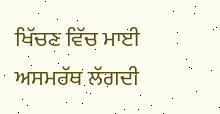ਖਿੱਚਣ ਵਿੱਚ ਮਾਈ ਅਸਮਰੱਥ ਲੱਗਦੀ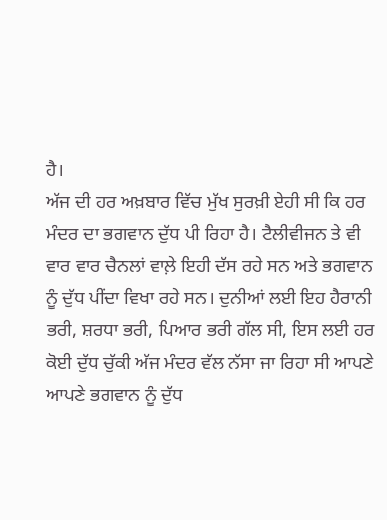ਹੈ।
ਅੱਜ ਦੀ ਹਰ ਅਖ਼ਬਾਰ ਵਿੱਚ ਮੁੱਖ ਸੁਰਖ਼ੀ ਏਹੀ ਸੀ ਕਿ ਹਰ ਮੰਦਰ ਦਾ ਭਗਵਾਨ ਦੁੱਧ ਪੀ ਰਿਹਾ ਹੈ। ਟੈਲੀਵੀਜਨ ਤੇ ਵੀ ਵਾਰ ਵਾਰ ਚੈਨਲਾਂ ਵਾਲ਼ੇ ਇਹੀ ਦੱਸ ਰਹੇ ਸਨ ਅਤੇ ਭਗਵਾਨ ਨੂੰ ਦੁੱਧ ਪੀਂਦਾ ਵਿਖਾ ਰਹੇ ਸਨ। ਦੁਨੀਆਂ ਲਈ ਇਹ ਹੈਰਾਨੀ ਭਰੀ, ਸ਼ਰਧਾ ਭਰੀ, ਪਿਆਰ ਭਰੀ ਗੱਲ ਸੀ, ਇਸ ਲਈ ਹਰ ਕੋਈ ਦੁੱਧ ਚੁੱਕੀ ਅੱਜ ਮੰਦਰ ਵੱਲ ਨੱਸਾ ਜਾ ਰਿਹਾ ਸੀ ਆਪਣੇ ਆਪਣੇ ਭਗਵਾਨ ਨੂੰ ਦੁੱਧ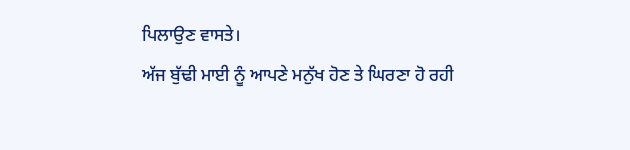ਪਿਲਾਉਣ ਵਾਸਤੇ।
ਅੱਜ ਬੁੱਢੀ ਮਾਈ ਨੂੰ ਆਪਣੇ ਮਨੁੱਖ ਹੋਣ ਤੇ ਘਿਰਣਾ ਹੋ ਰਹੀ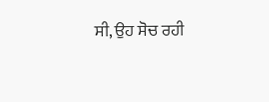ਸੀ, ਉਹ ਸੋਚ ਰਹੀ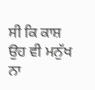ਸੀ ਕਿ ਕਾਸ਼ ਉਹ ਵੀ ਮਨੁੱਖ ਨਾ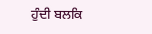ਹੁੰਦੀ ਬਲਕਿ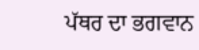ਪੱਥਰ ਦਾ ਭਗਵਾਨ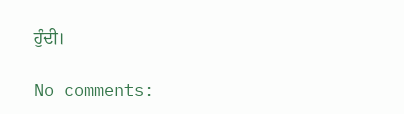ਹੁੰਦੀ।

No comments: